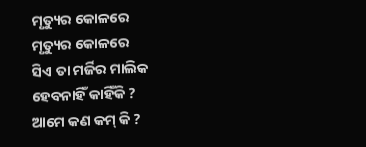ମୃତ୍ୟୁର କୋଳରେ
ମୃତ୍ୟୁର କୋଳରେ
ସିଏ ତା ମର୍ଜିର ମାଲିକ
ହେବନାହିଁ କାହିଁକି ?
ଆମେ କଣ କମ୍ କି ?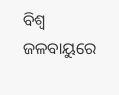ବିଶ୍ୱ ଜଳବାୟୁରେ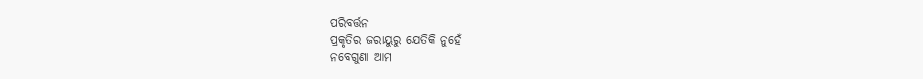ପରିବର୍ତ୍ତନ
ପ୍ରକୃତିର ଜରାୟୁରୁ ଯେତିକି ନୁହେଁ
ନବେଗୁଣା ଆମ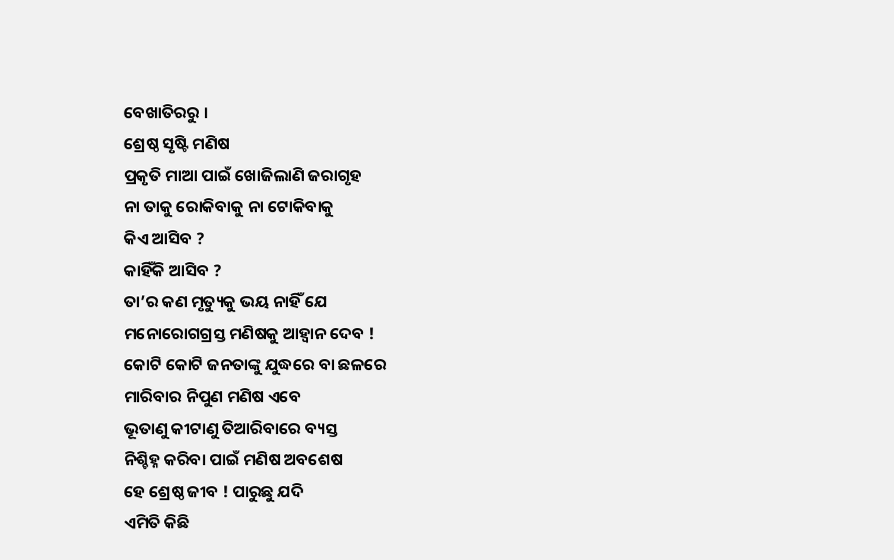ବେଖାତିରରୁ ।
ଶ୍ରେଷ୍ଠ ସୃଷ୍ଟି ମଣିଷ
ପ୍ରକୃତି ମାଆ ପାଇଁ ଖୋଜିଲାଣି ଜରାଗୃହ
ନା ତାକୁ ରୋକିବାକୁ ନା ଟୋକିବାକୁ
କିଏ ଆସିବ ?
କାହିଁକି ଆସିବ ?
ତା’ର କଣ ମୃତ୍ୟୁକୁ ଭୟ ନାହିଁ ଯେ
ମନୋରୋଗଗ୍ରସ୍ତ ମଣିଷକୁ ଆହ୍ୱାନ ଦେବ !
କୋଟି କୋଟି ଜନତାଙ୍କୁ ଯୁଦ୍ଧରେ ବା ଛଳରେ
ମାରିବାର ନିପୁଣ ମଣିଷ ଏବେ
ଭୂତାଣୁ କୀଟାଣୁ ତିଆରିବାରେ ବ୍ୟସ୍ତ
ନିଶ୍ଚିହ୍ନ କରିବା ପାଇଁ ମଣିଷ ଅବଶେଷ
ହେ ଶ୍ରେଷ୍ଠ ଜୀବ ! ପାରୁଛୁ ଯଦି
ଏମିତି କିଛି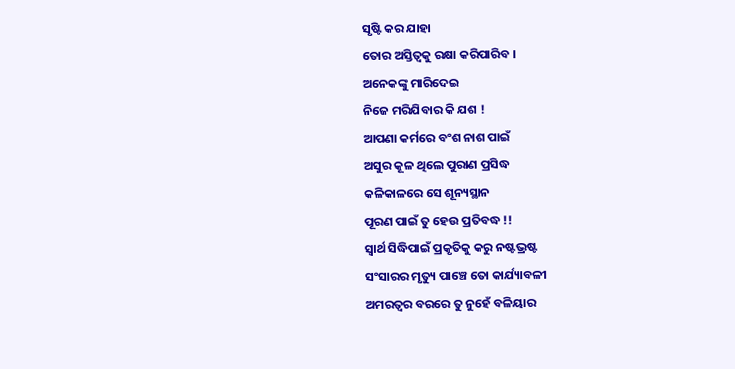ସୃଷ୍ଟି କର ଯାହା
ତୋର ଅସ୍ତିତ୍ବକୁ ରକ୍ଷା କରିପାରିବ ।
ଅନେକଙ୍କୁ ମାରିଦେଇ
ନିଜେ ମରିଯିବାର କି ଯଶ !
ଆପଣା କର୍ମରେ ବଂଶ ନାଶ ପାଇଁ
ଅସୁର କୂଳ ଥିଲେ ପୁରାଣ ପ୍ରସିଦ୍ଧ
କଳିକାଳରେ ସେ ଶୂନ୍ୟସ୍ଥାନ
ପୂରଣ ପାଇଁ ତୁ ହେଉ ପ୍ରତିବଦ୍ଧ !!
ସ୍ବାର୍ଥ ସିଦ୍ଧିପାଇଁ ପ୍ରକୃତିକୁ କରୁ ନଷ୍ଟଭ୍ରଷ୍ଟ
ସଂସାରର ମୃତ୍ୟୁ ପାଞ୍ଚେ ତୋ କାର୍ଯ୍ୟାବଳୀ
ଅମରତ୍ୱର ବରରେ ତୁ ନୁହେଁ ବଳିୟାର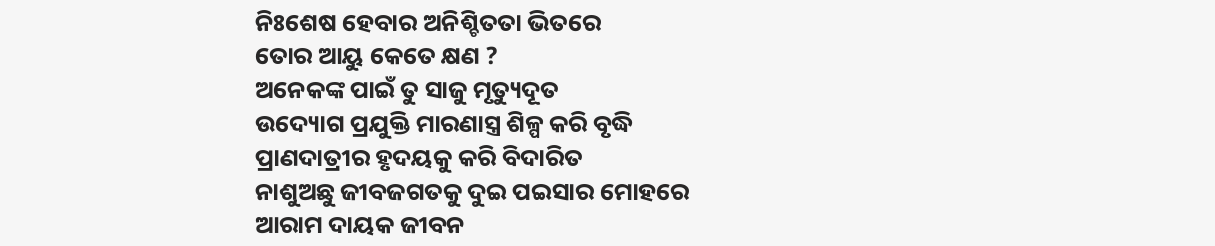ନିଃଶେଷ ହେବାର ଅନିଶ୍ଚିତତା ଭିତରେ
ତୋର ଆୟୁ କେତେ କ୍ଷଣ ?
ଅନେକଙ୍କ ପାଇଁ ତୁ ସାଜୁ ମୃତ୍ୟୁଦୂତ
ଉଦ୍ୟୋଗ ପ୍ରଯୁକ୍ତି ମାରଣାସ୍ତ୍ର ଶିଳ୍ପ କରି ବୃଦ୍ଧି
ପ୍ରାଣଦାତ୍ରୀର ହୃଦୟକୁ କରି ବିଦାରିତ
ନାଶୁଅଛୁ ଜୀବଜଗତକୁ ଦୁଇ ପଇସାର ମୋହରେ
ଆରାମ ଦାୟକ ଜୀବନ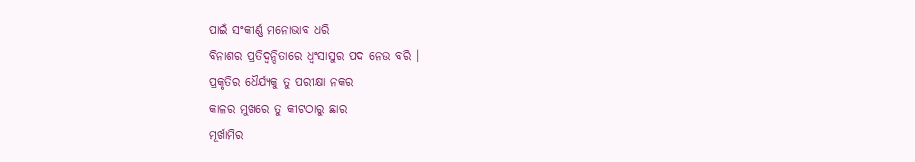ପାଇଁ ସଂକୀର୍ଣ୍ଣ ମନୋଭାବ ଧରି
ବିନାଶର ପ୍ରତିଦ୍ବନ୍ଦିତାରେ ଧ୍ବଂସାସୁର ପଦ ନେଉ ବରି ।
ପ୍ରକୃତିର ଧୈର୍ଯ୍ୟକୁ ତୁ ପରୀକ୍ଷା ନକର
କାଳର ମୁଖରେ ତୁ କୀଟଠାରୁ ଛାର
ମୂର୍ଖାମିର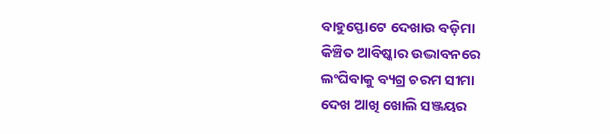ବାହୁସ୍ଫୋଟେ ଦେଖାଉ ବଡ଼ିମା
କିଞ୍ଚିତ ଆବିଷ୍କାର ଉଦ୍ଭାବନରେ
ଲଂଘିବାକୁ ବ୍ୟଗ୍ର ଚରମ ସୀମା
ଦେଖ ଆଖି ଖୋଲି ସଞ୍ଜୟର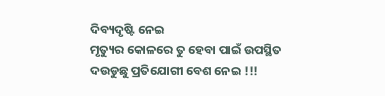ଦିବ୍ୟଦୃଷ୍ଟି ନେଇ
ମୃତ୍ୟୁର କୋଳରେ ତୁ ହେବା ପାଇଁ ଉପସ୍ଥିତ
ଦଉଡୁଛୁ ପ୍ରତିଯୋଗୀ ବେଶ ନେଇ !!!